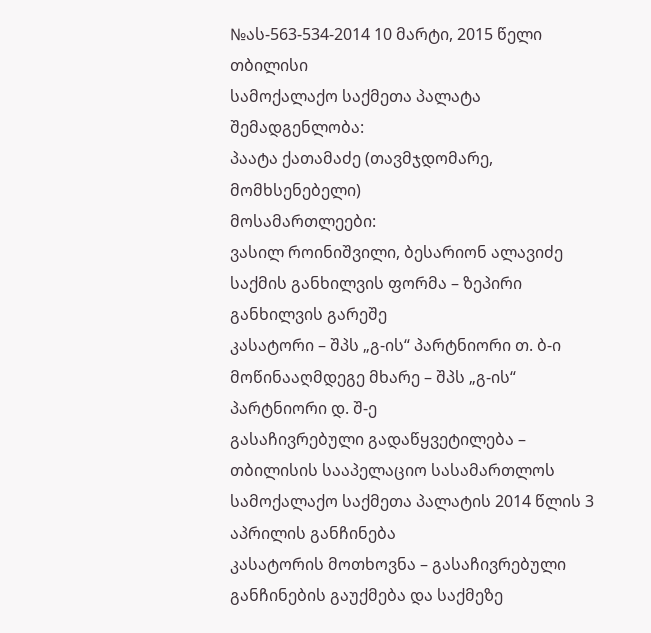№ას-563-534-2014 10 მარტი, 2015 წელი
თბილისი
სამოქალაქო საქმეთა პალატა
შემადგენლობა:
პაატა ქათამაძე (თავმჯდომარე, მომხსენებელი)
მოსამართლეები:
ვასილ როინიშვილი, ბესარიონ ალავიძე
საქმის განხილვის ფორმა – ზეპირი განხილვის გარეშე
კასატორი – შპს „გ-ის“ პარტნიორი თ. ბ-ი
მოწინააღმდეგე მხარე – შპს „გ-ის“ პარტნიორი დ. შ-ე
გასაჩივრებული გადაწყვეტილება – თბილისის სააპელაციო სასამართლოს სამოქალაქო საქმეთა პალატის 2014 წლის 3 აპრილის განჩინება
კასატორის მოთხოვნა – გასაჩივრებული განჩინების გაუქმება და საქმეზე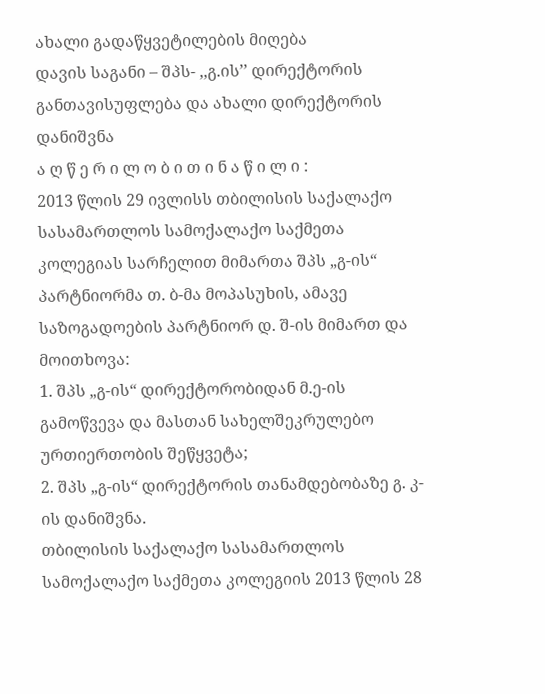ახალი გადაწყვეტილების მიღება
დავის საგანი – შპს- ,,გ.ის’’ დირექტორის განთავისუფლება და ახალი დირექტორის დანიშვნა
ა ღ წ ე რ ი ლ ო ბ ი თ ი ნ ა წ ი ლ ი :
2013 წლის 29 ივლისს თბილისის საქალაქო სასამართლოს სამოქალაქო საქმეთა კოლეგიას სარჩელით მიმართა შპს „გ-ის“ პარტნიორმა თ. ბ-მა მოპასუხის, ამავე საზოგადოების პარტნიორ დ. შ-ის მიმართ და მოითხოვა:
1. შპს „გ-ის“ დირექტორობიდან მ.ე-ის გამოწვევა და მასთან სახელშეკრულებო ურთიერთობის შეწყვეტა;
2. შპს „გ-ის“ დირექტორის თანამდებობაზე გ. კ-ის დანიშვნა.
თბილისის საქალაქო სასამართლოს სამოქალაქო საქმეთა კოლეგიის 2013 წლის 28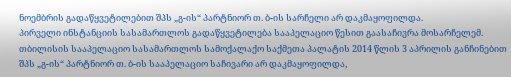ნოემბრის გადაწყვეტილებით შპს „გ-ის“ პარტნიორ თ. ბ-ის სარჩელი არ დაკმაყოფილდა.
პირველი ინსტანციის სასამართლოს გადაწყვეტილება სააპელაციო წესით გაასაჩივრა მოსარჩელემ.
თბილისის სააპელაციო სასამართლოს სამოქალაქო საქმეთა პალატის 2014 წლის 3 აპრილის განჩინებით შპს „გ-ის“ პარტნიორ თ. ბ-ის სააპელაციო საჩივარი არ დაკმაყოფილდა,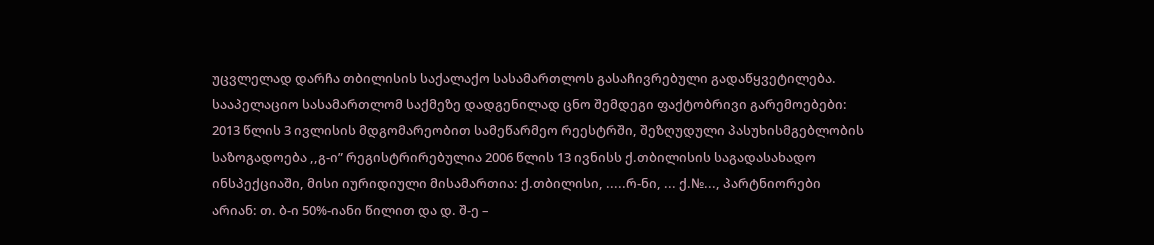უცვლელად დარჩა თბილისის საქალაქო სასამართლოს გასაჩივრებული გადაწყვეტილება.
სააპელაციო სასამართლომ საქმეზე დადგენილად ცნო შემდეგი ფაქტობრივი გარემოებები:
2013 წლის 3 ივლისის მდგომარეობით სამეწარმეო რეესტრში, შეზღუდული პასუხისმგებლობის საზოგადოება ,,გ-ი” რეგისტრირებულია 2006 წლის 13 ივნისს ქ.თბილისის საგადასახადო ინსპექციაში, მისი იურიდიული მისამართია: ქ.თბილისი, .....რ-ნი, ... ქ.№..., პარტნიორები არიან: თ. ბ-ი 50%-იანი წილით და დ. შ-ე –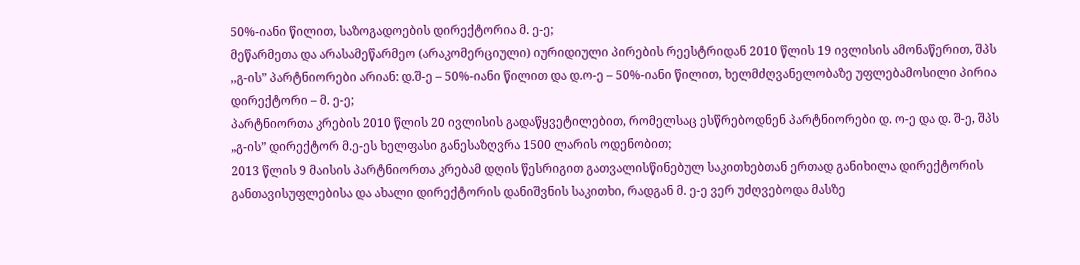50%-იანი წილით, საზოგადოების დირექტორია მ. ე-ე;
მეწარმეთა და არასამეწარმეო (არაკომერციული) იურიდიული პირების რეესტრიდან 2010 წლის 19 ივლისის ამონაწერით, შპს ,,გ-ის” პარტნიორები არიან: დ.შ-ე – 50%-იანი წილით და დ.ო-ე – 50%-იანი წილით, ხელმძღვანელობაზე უფლებამოსილი პირია დირექტორი – მ. ე-ე;
პარტნიორთა კრების 2010 წლის 20 ივლისის გადაწყვეტილებით, რომელსაც ესწრებოდნენ პარტნიორები დ. ო-ე და დ. შ-ე, შპს „გ-ის” დირექტორ მ.ე-ეს ხელფასი განესაზღვრა 1500 ლარის ოდენობით;
2013 წლის 9 მაისის პარტნიორთა კრებამ დღის წესრიგით გათვალისწინებულ საკითხებთან ერთად განიხილა დირექტორის განთავისუფლებისა და ახალი დირექტორის დანიშვნის საკითხი, რადგან მ. ე-ე ვერ უძღვებოდა მასზე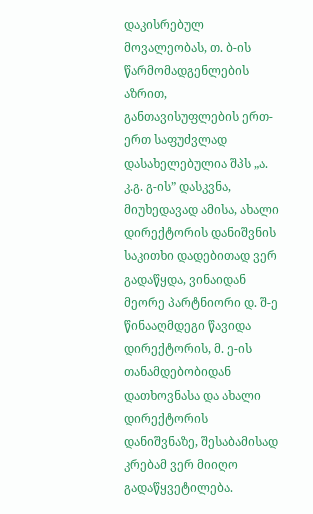დაკისრებულ მოვალეობას, თ. ბ-ის წარმომადგენლების აზრით, განთავისუფლების ერთ-ერთ საფუძვლად დასახელებულია შპს „ა. კ.გ. გ-ის” დასკვნა, მიუხედავად ამისა, ახალი დირექტორის დანიშვნის საკითხი დადებითად ვერ გადაწყდა, ვინაიდან მეორე პარტნიორი დ. შ-ე წინააღმდეგი წავიდა დირექტორის, მ. ე-ის თანამდებობიდან დათხოვნასა და ახალი დირექტორის დანიშვნაზე, შესაბამისად კრებამ ვერ მიიღო გადაწყვეტილება.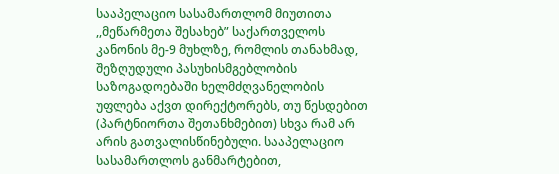სააპელაციო სასამართლომ მიუთითა ,,მეწარმეთა შესახებ” საქართველოს კანონის მე-9 მუხლზე, რომლის თანახმად, შეზღუდული პასუხისმგებლობის საზოგადოებაში ხელმძღვანელობის უფლება აქვთ დირექტორებს, თუ წესდებით (პარტნიორთა შეთანხმებით) სხვა რამ არ არის გათვალისწინებული. სააპელაციო სასამართლოს განმარტებით,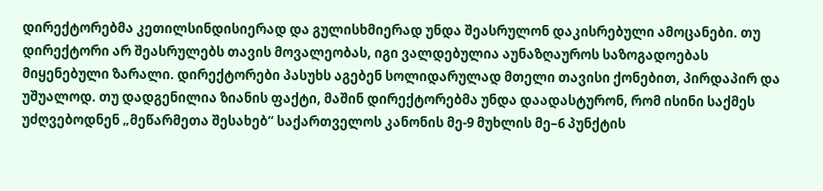დირექტორებმა კეთილსინდისიერად და გულისხმიერად უნდა შეასრულონ დაკისრებული ამოცანები. თუ დირექტორი არ შეასრულებს თავის მოვალეობას, იგი ვალდებულია აუნაზღაუროს საზოგადოებას მიყენებული ზარალი. დირექტორები პასუხს აგებენ სოლიდარულად მთელი თავისი ქონებით, პირდაპირ და უშუალოდ. თუ დადგენილია ზიანის ფაქტი, მაშინ დირექტორებმა უნდა დაადასტურონ, რომ ისინი საქმეს უძღვებოდნენ „მეწარმეთა შესახებ“ საქართველოს კანონის მე-9 მუხლის მე–6 პუნქტის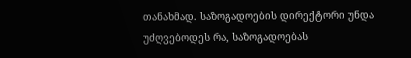თანახმად. საზოგადოების დირექტორი უნდა უძღვებოდეს რა, საზოგადოებას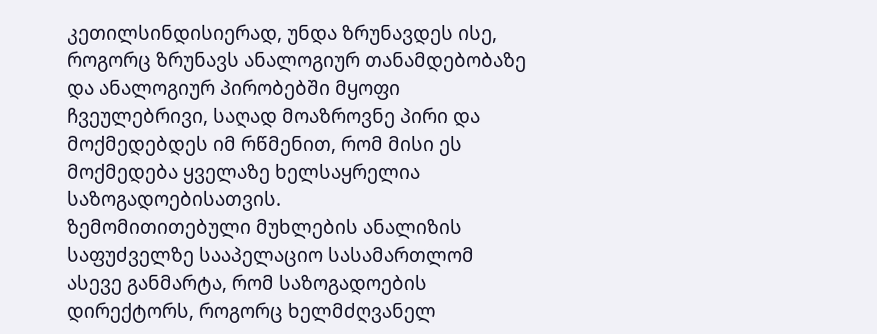კეთილსინდისიერად, უნდა ზრუნავდეს ისე, როგორც ზრუნავს ანალოგიურ თანამდებობაზე და ანალოგიურ პირობებში მყოფი ჩვეულებრივი, საღად მოაზროვნე პირი და მოქმედებდეს იმ რწმენით, რომ მისი ეს მოქმედება ყველაზე ხელსაყრელია საზოგადოებისათვის.
ზემომითითებული მუხლების ანალიზის საფუძველზე სააპელაციო სასამართლომ ასევე განმარტა, რომ საზოგადოების დირექტორს, როგორც ხელმძღვანელ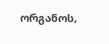ორგანოს,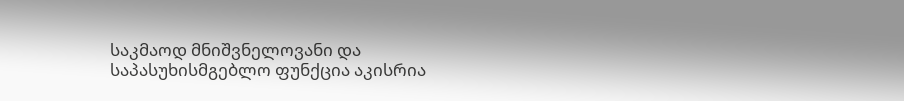საკმაოდ მნიშვნელოვანი და საპასუხისმგებლო ფუნქცია აკისრია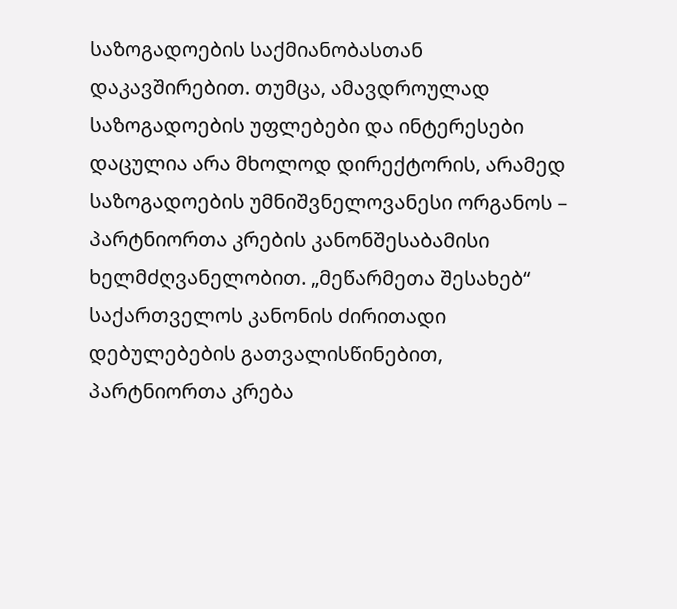საზოგადოების საქმიანობასთან დაკავშირებით. თუმცა, ამავდროულად საზოგადოების უფლებები და ინტერესები დაცულია არა მხოლოდ დირექტორის, არამედ საზოგადოების უმნიშვნელოვანესი ორგანოს – პარტნიორთა კრების კანონშესაბამისი ხელმძღვანელობით. „მეწარმეთა შესახებ“ საქართველოს კანონის ძირითადი დებულებების გათვალისწინებით, პარტნიორთა კრება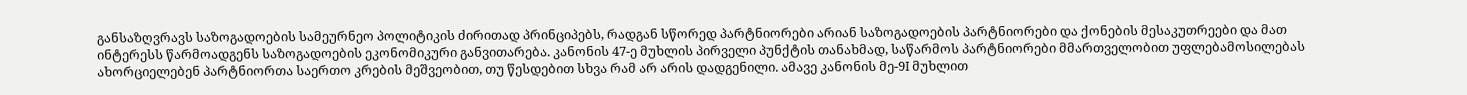განსაზღვრავს საზოგადოების სამეურნეო პოლიტიკის ძირითად პრინციპებს, რადგან სწორედ პარტნიორები არიან საზოგადოების პარტნიორები და ქონების მესაკუთრეები და მათ ინტერესს წარმოადგენს საზოგადოების ეკონომიკური განვითარება. კანონის 47-ე მუხლის პირველი პუნქტის თანახმად, საწარმოს პარტნიორები მმართველობით უფლებამოსილებას ახორციელებენ პარტნიორთა საერთო კრების მეშვეობით, თუ წესდებით სხვა რამ არ არის დადგენილი. ამავე კანონის მე-9I მუხლით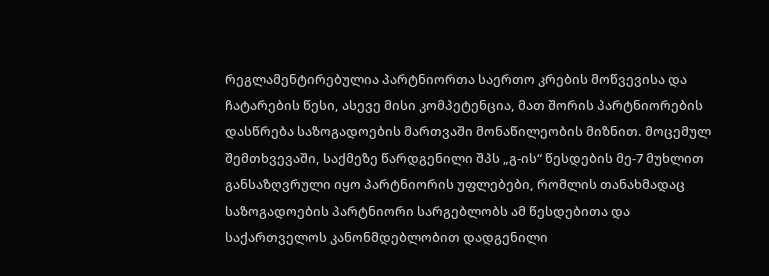რეგლამენტირებულია პარტნიორთა საერთო კრების მოწვევისა და ჩატარების წესი, ასევე მისი კომპეტენცია, მათ შორის პარტნიორების დასწრება საზოგადოების მართვაში მონაწილეობის მიზნით. მოცემულ შემთხვევაში, საქმეზე წარდგენილი შპს „გ-ის“ წესდების მე-7 მუხლით განსაზღვრული იყო პარტნიორის უფლებები, რომლის თანახმადაც საზოგადოების პარტნიორი სარგებლობს ამ წესდებითა და საქართველოს კანონმდებლობით დადგენილი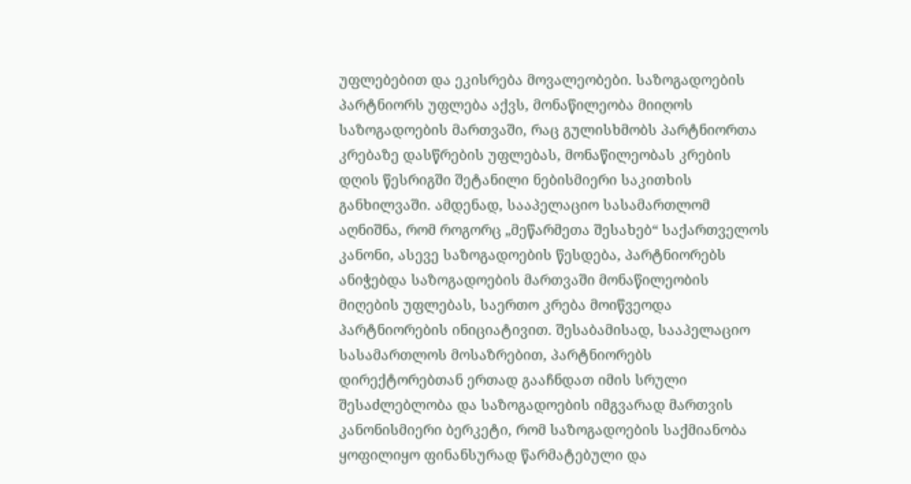უფლებებით და ეკისრება მოვალეობები. საზოგადოების პარტნიორს უფლება აქვს, მონაწილეობა მიიღოს საზოგადოების მართვაში, რაც გულისხმობს პარტნიორთა კრებაზე დასწრების უფლებას, მონაწილეობას კრების დღის წესრიგში შეტანილი ნებისმიერი საკითხის განხილვაში. ამდენად, სააპელაციო სასამართლომ აღნიშნა, რომ როგორც „მეწარმეთა შესახებ“ საქართველოს კანონი, ასევე საზოგადოების წესდება, პარტნიორებს ანიჭებდა საზოგადოების მართვაში მონაწილეობის მიღების უფლებას, საერთო კრება მოიწვეოდა პარტნიორების ინიციატივით. შესაბამისად, სააპელაციო სასამართლოს მოსაზრებით, პარტნიორებს დირექტორებთან ერთად გააჩნდათ იმის სრული შესაძლებლობა და საზოგადოების იმგვარად მართვის კანონისმიერი ბერკეტი, რომ საზოგადოების საქმიანობა ყოფილიყო ფინანსურად წარმატებული და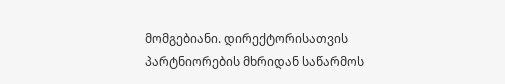მომგებიანი. დირექტორისათვის პარტნიორების მხრიდან საწარმოს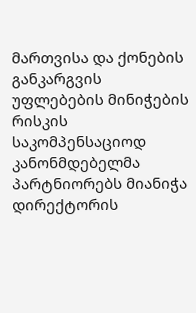მართვისა და ქონების განკარგვის უფლებების მინიჭების რისკის საკომპენსაციოდ კანონმდებელმა პარტნიორებს მიანიჭა დირექტორის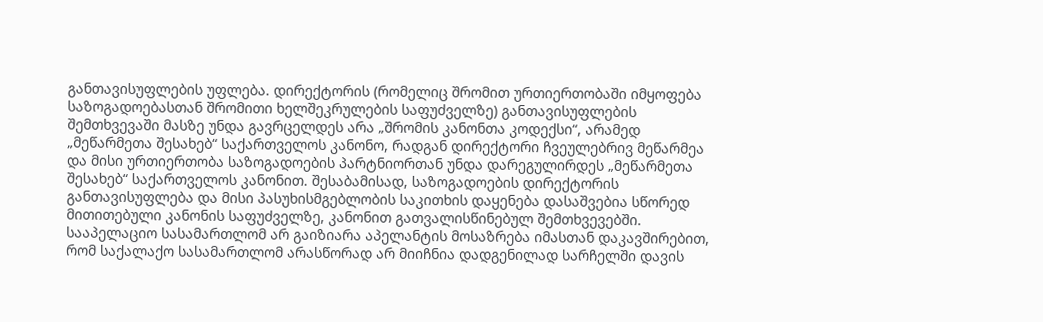განთავისუფლების უფლება. დირექტორის (რომელიც შრომით ურთიერთობაში იმყოფება საზოგადოებასთან შრომითი ხელშეკრულების საფუძველზე) განთავისუფლების შემთხვევაში მასზე უნდა გავრცელდეს არა „შრომის კანონთა კოდექსი“, არამედ „მეწარმეთა შესახებ“ საქართველოს კანონო, რადგან დირექტორი ჩვეულებრივ მეწარმეა და მისი ურთიერთობა საზოგადოების პარტნიორთან უნდა დარეგულირდეს „მეწარმეთა შესახებ“ საქართველოს კანონით. შესაბამისად, საზოგადოების დირექტორის განთავისუფლება და მისი პასუხისმგებლობის საკითხის დაყენება დასაშვებია სწორედ მითითებული კანონის საფუძველზე, კანონით გათვალისწინებულ შემთხვევებში.
სააპელაციო სასამართლომ არ გაიზიარა აპელანტის მოსაზრება იმასთან დაკავშირებით, რომ საქალაქო სასამართლომ არასწორად არ მიიჩნია დადგენილად სარჩელში დავის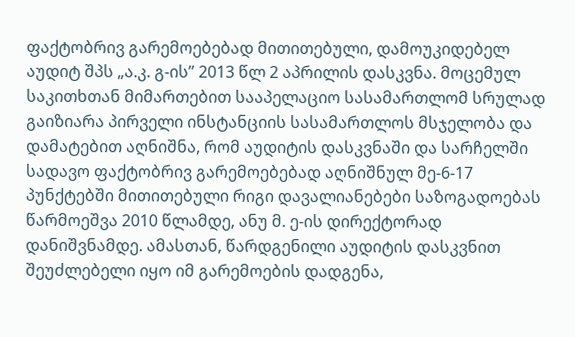ფაქტობრივ გარემოებებად მითითებული, დამოუკიდებელ აუდიტ შპს „ა.კ. გ-ის” 2013 წლ 2 აპრილის დასკვნა. მოცემულ საკითხთან მიმართებით სააპელაციო სასამართლომ სრულად გაიზიარა პირველი ინსტანციის სასამართლოს მსჯელობა და დამატებით აღნიშნა, რომ აუდიტის დასკვნაში და სარჩელში სადავო ფაქტობრივ გარემოებებად აღნიშნულ მე-6-17 პუნქტებში მითითებული რიგი დავალიანებები საზოგადოებას წარმოეშვა 2010 წლამდე, ანუ მ. ე-ის დირექტორად დანიშვნამდე. ამასთან, წარდგენილი აუდიტის დასკვნით შეუძლებელი იყო იმ გარემოების დადგენა,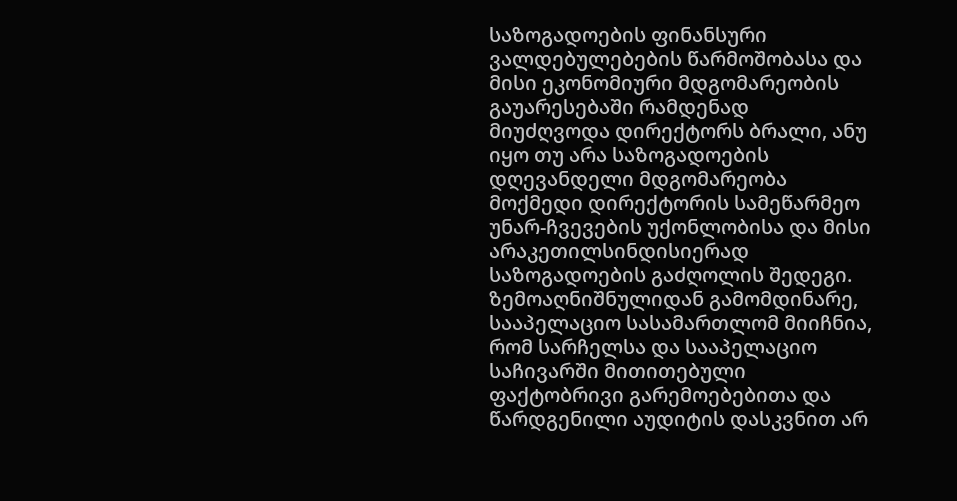საზოგადოების ფინანსური ვალდებულებების წარმოშობასა და მისი ეკონომიური მდგომარეობის გაუარესებაში რამდენად მიუძღვოდა დირექტორს ბრალი, ანუ იყო თუ არა საზოგადოების დღევანდელი მდგომარეობა მოქმედი დირექტორის სამეწარმეო უნარ-ჩვევების უქონლობისა და მისი არაკეთილსინდისიერად საზოგადოების გაძღოლის შედეგი.
ზემოაღნიშნულიდან გამომდინარე, სააპელაციო სასამართლომ მიიჩნია, რომ სარჩელსა და სააპელაციო საჩივარში მითითებული ფაქტობრივი გარემოებებითა და წარდგენილი აუდიტის დასკვნით არ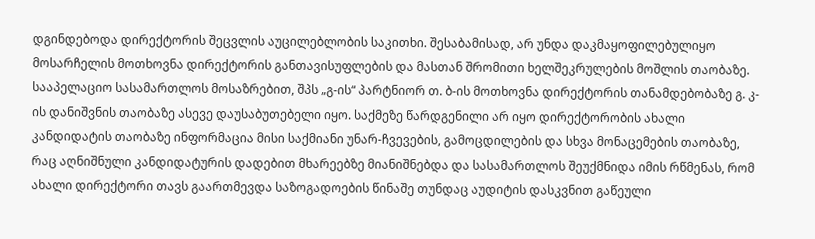დგინდებოდა დირექტორის შეცვლის აუცილებლობის საკითხი. შესაბამისად, არ უნდა დაკმაყოფილებულიყო მოსარჩელის მოთხოვნა დირექტორის განთავისუფლების და მასთან შრომითი ხელშეკრულების მოშლის თაობაზე.
სააპელაციო სასამართლოს მოსაზრებით, შპს „გ-ის“ პარტნიორ თ. ბ-ის მოთხოვნა დირექტორის თანამდებობაზე გ. კ-ის დანიშვნის თაობაზე ასევე დაუსაბუთებელი იყო. საქმეზე წარდგენილი არ იყო დირექტორობის ახალი კანდიდატის თაობაზე ინფორმაცია მისი საქმიანი უნარ-ჩვევების, გამოცდილების და სხვა მონაცემების თაობაზე, რაც აღნიშნული კანდიდატურის დადებით მხარეებზე მიანიშნებდა და სასამართლოს შეუქმნიდა იმის რწმენას, რომ ახალი დირექტორი თავს გაართმევდა საზოგადოების წინაშე თუნდაც აუდიტის დასკვნით გაწეული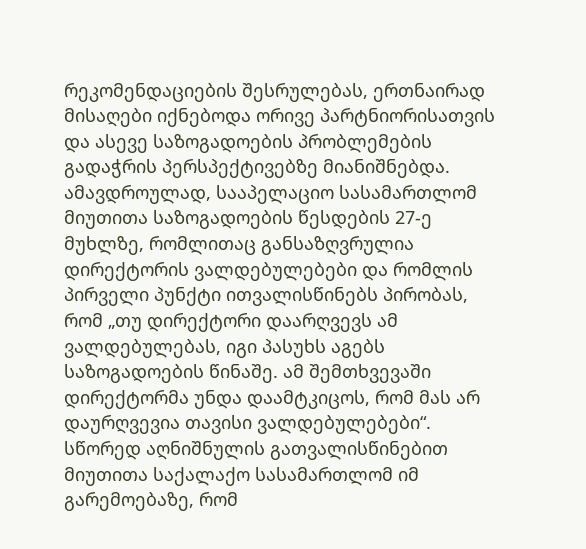რეკომენდაციების შესრულებას, ერთნაირად მისაღები იქნებოდა ორივე პარტნიორისათვის და ასევე საზოგადოების პრობლემების გადაჭრის პერსპექტივებზე მიანიშნებდა.
ამავდროულად, სააპელაციო სასამართლომ მიუთითა საზოგადოების წესდების 27-ე მუხლზე, რომლითაც განსაზღვრულია დირექტორის ვალდებულებები და რომლის პირველი პუნქტი ითვალისწინებს პირობას, რომ „თუ დირექტორი დაარღვევს ამ ვალდებულებას, იგი პასუხს აგებს საზოგადოების წინაშე. ამ შემთხვევაში დირექტორმა უნდა დაამტკიცოს, რომ მას არ დაურღვევია თავისი ვალდებულებები“. სწორედ აღნიშნულის გათვალისწინებით მიუთითა საქალაქო სასამართლომ იმ გარემოებაზე, რომ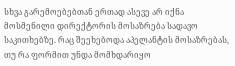სხვა გარემოებებთან ერთად ასევე არ იქნა მოსმენილი დირექტორის მოსაზრება სადავო საკითხებზე. რაც შეეხებოდა აპელანტის მოსაზრებას, თუ რა ფორმით უნდა მომხდარიყო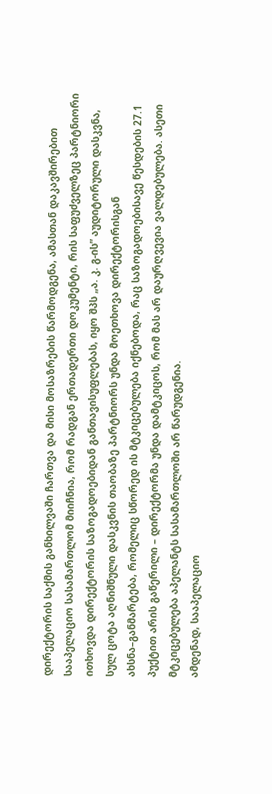დირექტორის საქმის განხილვაში ჩართვა და მისი მოსაზრების წარმოდგენა, ამასთან დაკავშირებით სააპელაციო სასამართლომ მიიჩნია, რომ რადგან ერთადერთი დოკუმენტი, რის საფუძველზეც პარტნიორი ითხოვდა დირექტორის საზოგადოებიდან განთავისუფლებას, იყო შპს „ა. კ. გ-ის” აუდიტორული დასკვნა, სულ ცოტა აღნიშნული დასკვნის თაობაზე პარტნიორს უნდა მოეთხოვა დირექტორისგან ახსნა–განმარტება, რომელიც სწორედ ის მტკიცებულება იქნებოდა, რაც საზოგადოებისავე წესდების 27.1 პუქტით არის გაწერილი – დირექტორმა უნდა დამტკიცოს, რომ მას არ დაურღვევია ვალდებულება. ასეთი მტკიცებულება აპელანტს სასამართლოში არ წარუდგენია.
ამდენად, სააპელაციო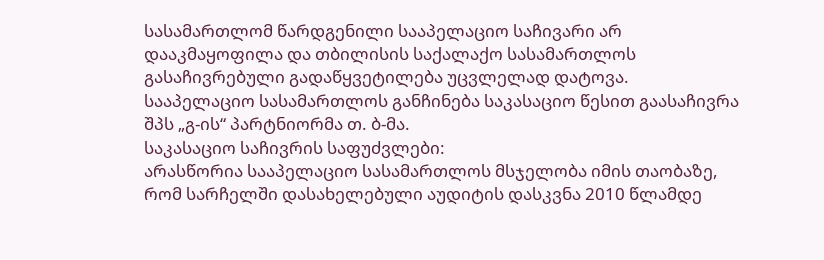სასამართლომ წარდგენილი სააპელაციო საჩივარი არ დააკმაყოფილა და თბილისის საქალაქო სასამართლოს გასაჩივრებული გადაწყვეტილება უცვლელად დატოვა.
სააპელაციო სასამართლოს განჩინება საკასაციო წესით გაასაჩივრა შპს „გ-ის“ პარტნიორმა თ. ბ-მა.
საკასაციო საჩივრის საფუძვლები:
არასწორია სააპელაციო სასამართლოს მსჯელობა იმის თაობაზე, რომ სარჩელში დასახელებული აუდიტის დასკვნა 2010 წლამდე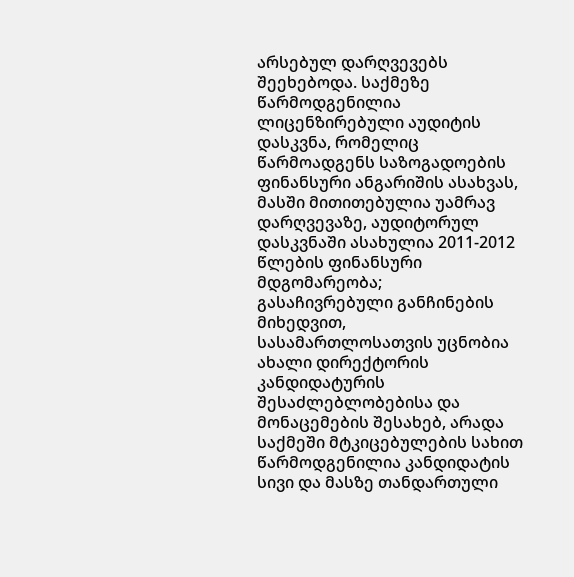არსებულ დარღვევებს შეეხებოდა. საქმეზე წარმოდგენილია ლიცენზირებული აუდიტის დასკვნა, რომელიც წარმოადგენს საზოგადოების ფინანსური ანგარიშის ასახვას, მასში მითითებულია უამრავ დარღვევაზე, აუდიტორულ დასკვნაში ასახულია 2011-2012 წლების ფინანსური მდგომარეობა;
გასაჩივრებული განჩინების მიხედვით, სასამართლოსათვის უცნობია ახალი დირექტორის კანდიდატურის შესაძლებლობებისა და მონაცემების შესახებ, არადა საქმეში მტკიცებულების სახით წარმოდგენილია კანდიდატის სივი და მასზე თანდართული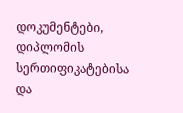დოკუმენტები, დიპლომის სერთიფიკატებისა და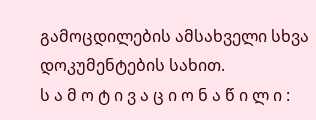გამოცდილების ამსახველი სხვა დოკუმენტების სახით.
ს ა მ ო ტ ი ვ ა ც ი ო ნ ა წ ი ლ ი :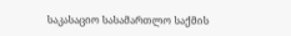საკასაციო სასამართლო საქმის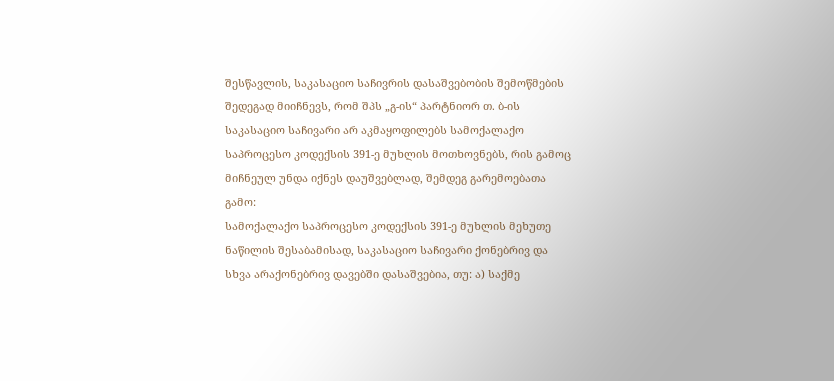შესწავლის, საკასაციო საჩივრის დასაშვებობის შემოწმების შედეგად მიიჩნევს, რომ შპს „გ-ის“ პარტნიორ თ. ბ-ის საკასაციო საჩივარი არ აკმაყოფილებს სამოქალაქო საპროცესო კოდექსის 391-ე მუხლის მოთხოვნებს, რის გამოც მიჩნეულ უნდა იქნეს დაუშვებლად, შემდეგ გარემოებათა გამო:
სამოქალაქო საპროცესო კოდექსის 391-ე მუხლის მეხუთე ნაწილის შესაბამისად, საკასაციო საჩივარი ქონებრივ და სხვა არაქონებრივ დავებში დასაშვებია, თუ: ა) საქმე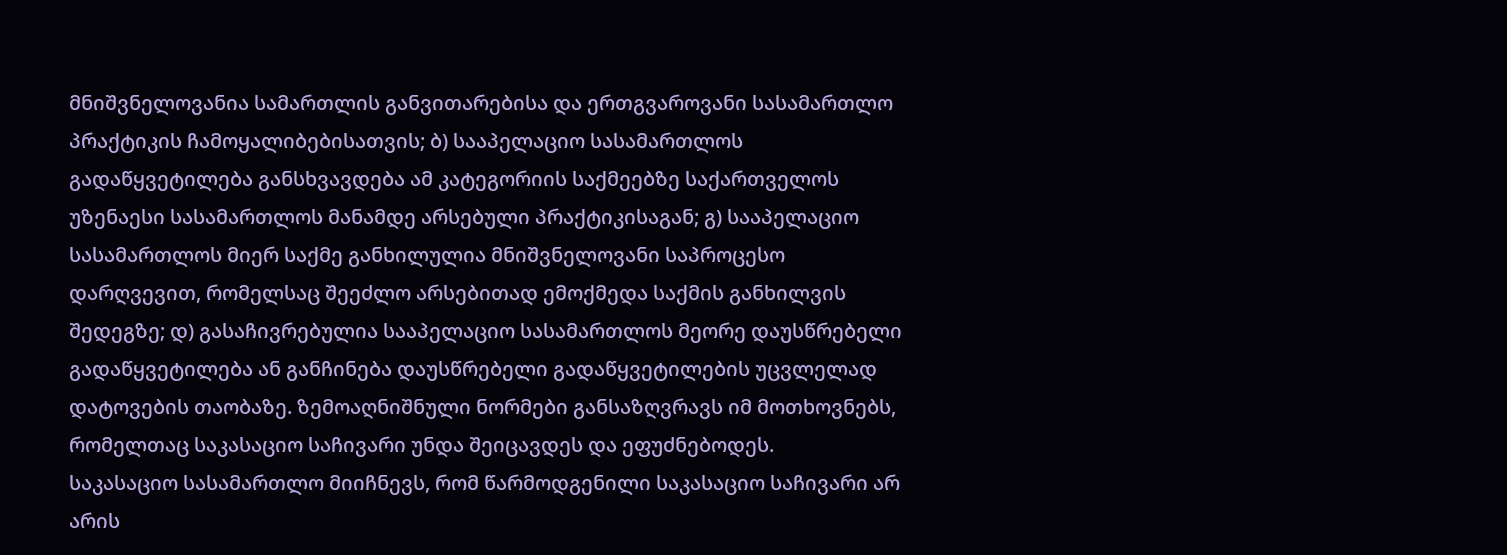მნიშვნელოვანია სამართლის განვითარებისა და ერთგვაროვანი სასამართლო პრაქტიკის ჩამოყალიბებისათვის; ბ) სააპელაციო სასამართლოს გადაწყვეტილება განსხვავდება ამ კატეგორიის საქმეებზე საქართველოს უზენაესი სასამართლოს მანამდე არსებული პრაქტიკისაგან; გ) სააპელაციო სასამართლოს მიერ საქმე განხილულია მნიშვნელოვანი საპროცესო დარღვევით, რომელსაც შეეძლო არსებითად ემოქმედა საქმის განხილვის შედეგზე; დ) გასაჩივრებულია სააპელაციო სასამართლოს მეორე დაუსწრებელი გადაწყვეტილება ან განჩინება დაუსწრებელი გადაწყვეტილების უცვლელად დატოვების თაობაზე. ზემოაღნიშნული ნორმები განსაზღვრავს იმ მოთხოვნებს, რომელთაც საკასაციო საჩივარი უნდა შეიცავდეს და ეფუძნებოდეს.
საკასაციო სასამართლო მიიჩნევს, რომ წარმოდგენილი საკასაციო საჩივარი არ არის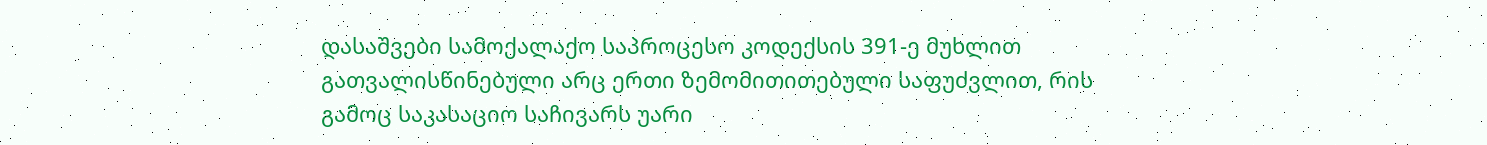დასაშვები სამოქალაქო საპროცესო კოდექსის 391-ე მუხლით გათვალისწინებული არც ერთი ზემომითითებული საფუძვლით, რის გამოც საკასაციო საჩივარს უარი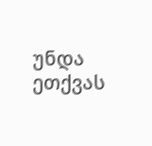უნდა ეთქვას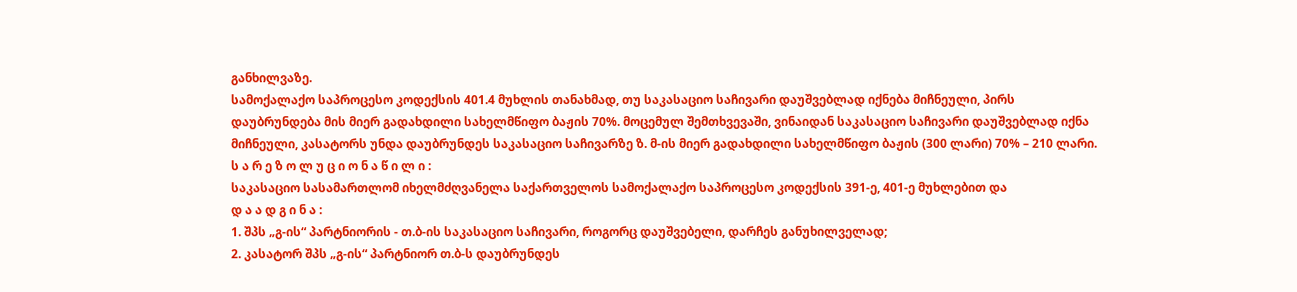განხილვაზე.
სამოქალაქო საპროცესო კოდექსის 401.4 მუხლის თანახმად, თუ საკასაციო საჩივარი დაუშვებლად იქნება მიჩნეული, პირს დაუბრუნდება მის მიერ გადახდილი სახელმწიფო ბაჟის 70%. მოცემულ შემთხვევაში, ვინაიდან საკასაციო საჩივარი დაუშვებლად იქნა მიჩნეული, კასატორს უნდა დაუბრუნდეს საკასაციო საჩივარზე ზ. მ-ის მიერ გადახდილი სახელმწიფო ბაჟის (300 ლარი) 70% – 210 ლარი.
ს ა რ ე ზ ო ლ უ ც ი ო ნ ა წ ი ლ ი :
საკასაციო სასამართლომ იხელმძღვანელა საქართველოს სამოქალაქო საპროცესო კოდექსის 391-ე, 401-ე მუხლებით და
დ ა ა დ გ ი ნ ა :
1. შპს „გ-ის“ პარტნიორის - თ.ბ-ის საკასაციო საჩივარი, როგორც დაუშვებელი, დარჩეს განუხილველად;
2. კასატორ შპს „გ-ის“ პარტნიორ თ.ბ-ს დაუბრუნდეს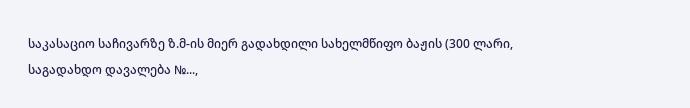საკასაციო საჩივარზე ზ.მ-ის მიერ გადახდილი სახელმწიფო ბაჟის (300 ლარი, საგადახდო დავალება №...,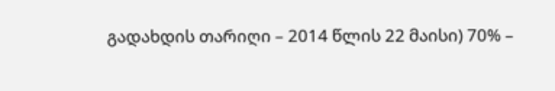გადახდის თარიღი – 2014 წლის 22 მაისი) 70% –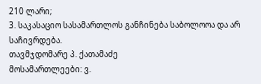210 ლარი;
3. საკასაციო სასამართლოს განჩინება საბოლოოა და არ საჩივრდება.
თავმჯდომარე პ. ქათამაძე
მოსამართლეები: ვ.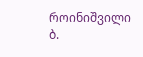როინიშვილი
ბ.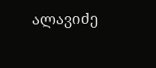ალავიძე